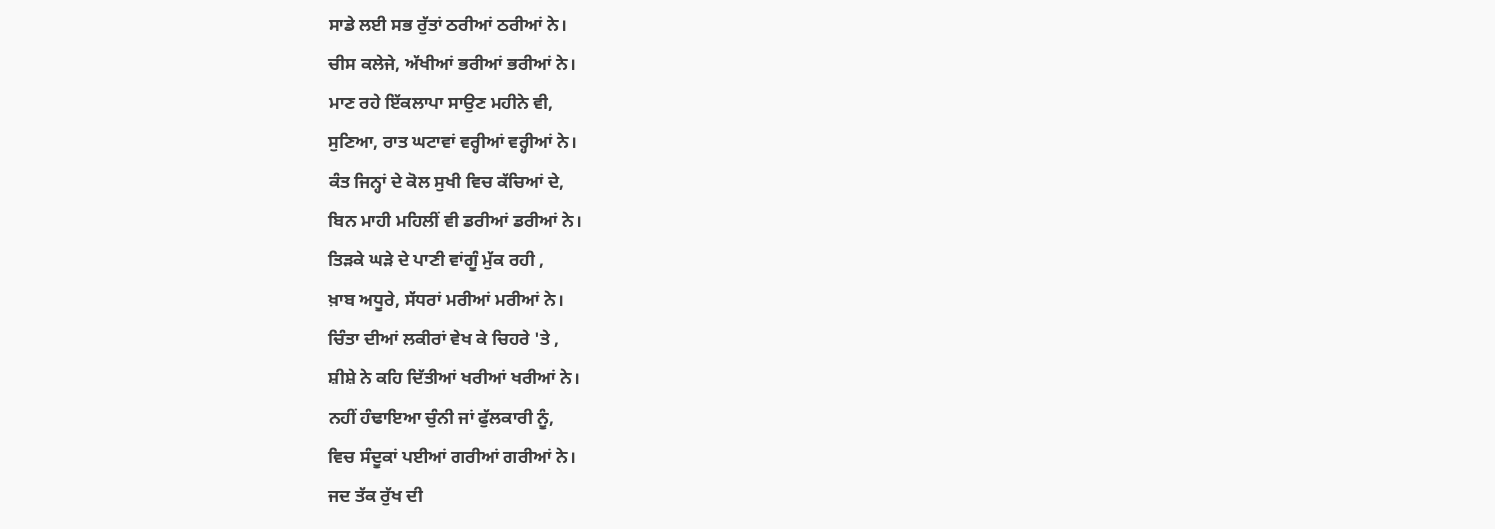ਸਾਡੇ ਲਈ ਸਭ ਰੁੱਤਾਂ ਠਰੀਆਂ ਠਰੀਆਂ ਨੇ।
ਚੀਸ ਕਲੇਜੇ, ਅੱਖੀਆਂ ਭਰੀਆਂ ਭਰੀਆਂ ਨੇ।
ਮਾਣ ਰਹੇ ਇੱਕਲਾਪਾ ਸਾਉਣ ਮਹੀਨੇ ਵੀ,
ਸੁਣਿਆ, ਰਾਤ ਘਟਾਵਾਂ ਵਰ੍ਹੀਆਂ ਵਰ੍ਹੀਆਂ ਨੇ।
ਕੰਤ ਜਿਨ੍ਹਾਂ ਦੇ ਕੋਲ ਸੁਖੀ ਵਿਚ ਕੱਚਿਆਂ ਦੇ,
ਬਿਨ ਮਾਹੀ ਮਹਿਲੀਂ ਵੀ ਡਰੀਆਂ ਡਰੀਆਂ ਨੇ।
ਤਿੜਕੇ ਘੜੇ ਦੇ ਪਾਣੀ ਵਾਂਗੂੰ ਮੁੱਕ ਰਹੀ ,
ਖ਼ਾਬ ਅਧੂਰੇ, ਸੱਧਰਾਂ ਮਰੀਆਂ ਮਰੀਆਂ ਨੇ।
ਚਿੰਤਾ ਦੀਆਂ ਲਕੀਰਾਂ ਵੇਖ ਕੇ ਚਿਹਰੇ 'ਤੇ ,
ਸ਼ੀਸ਼ੇ ਨੇ ਕਹਿ ਦਿੱਤੀਆਂ ਖਰੀਆਂ ਖਰੀਆਂ ਨੇ।
ਨਹੀਂ ਹੰਢਾਇਆ ਚੁੰਨੀ ਜਾਂ ਫੁੱਲਕਾਰੀ ਨੂੰ,
ਵਿਚ ਸੰਦੂਕਾਂ ਪਈਆਂ ਗਰੀਆਂ ਗਰੀਆਂ ਨੇ।
ਜਦ ਤੱਕ ਰੁੱਖ ਦੀ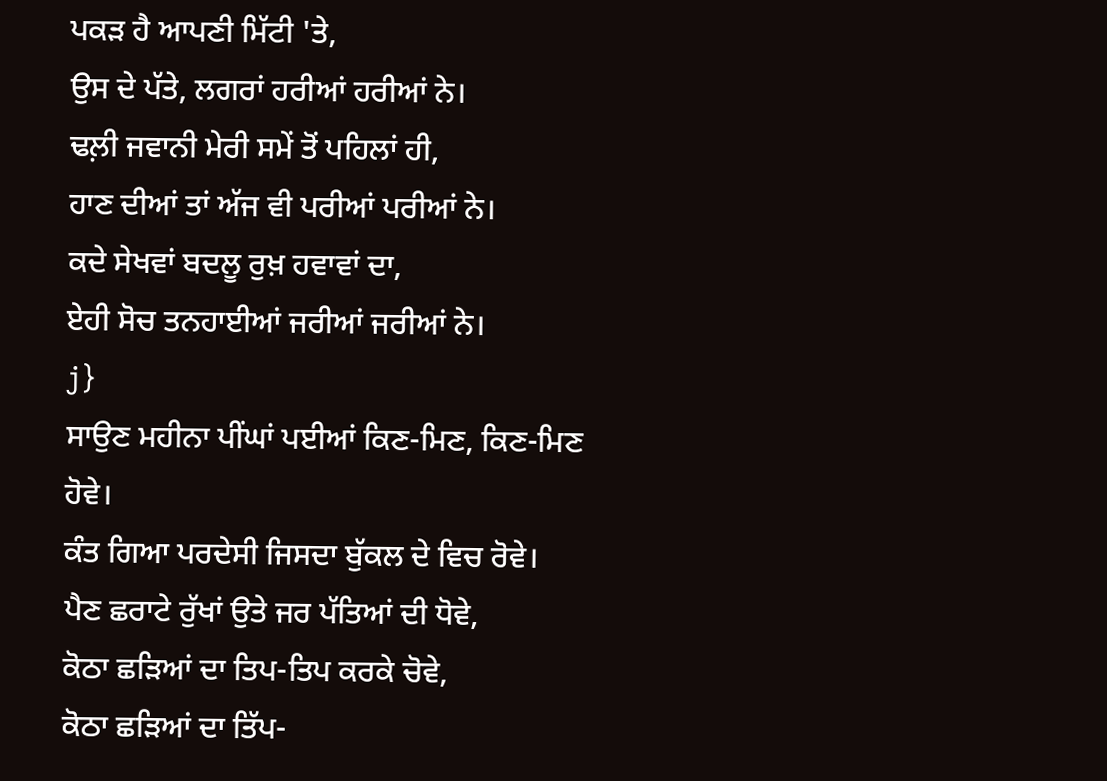ਪਕੜ ਹੈ ਆਪਣੀ ਮਿੱਟੀ 'ਤੇ,
ਉਸ ਦੇ ਪੱਤੇ, ਲਗਰਾਂ ਹਰੀਆਂ ਹਰੀਆਂ ਨੇ।
ਢਲ਼ੀ ਜਵਾਨੀ ਮੇਰੀ ਸਮੇਂ ਤੋਂ ਪਹਿਲਾਂ ਹੀ,
ਹਾਣ ਦੀਆਂ ਤਾਂ ਅੱਜ ਵੀ ਪਰੀਆਂ ਪਰੀਆਂ ਨੇ।
ਕਦੇ ਸੇਖਵਾਂ ਬਦਲੂ ਰੁਖ਼ ਹਵਾਵਾਂ ਦਾ,
ਏਹੀ ਸੋਚ ਤਨਹਾਈਆਂ ਜਰੀਆਂ ਜਰੀਆਂ ਨੇ।
j}
ਸਾਉਣ ਮਹੀਨਾ ਪੀਂਘਾਂ ਪਈਆਂ ਕਿਣ-ਮਿਣ, ਕਿਣ-ਮਿਣ ਹੋਵੇ।
ਕੰਤ ਗਿਆ ਪਰਦੇਸੀ ਜਿਸਦਾ ਬੁੱਕਲ ਦੇ ਵਿਚ ਰੋਵੇ।
ਪੈਣ ਛਰਾਟੇ ਰੁੱਖਾਂ ਉਤੇ ਜਰ ਪੱਤਿਆਂ ਦੀ ਧੋਵੇ,
ਕੋਠਾ ਛੜਿਆਂ ਦਾ ਤਿਪ-ਤਿਪ ਕਰਕੇ ਚੋਵੇ,
ਕੋਠਾ ਛੜਿਆਂ ਦਾ ਤਿੱਪ-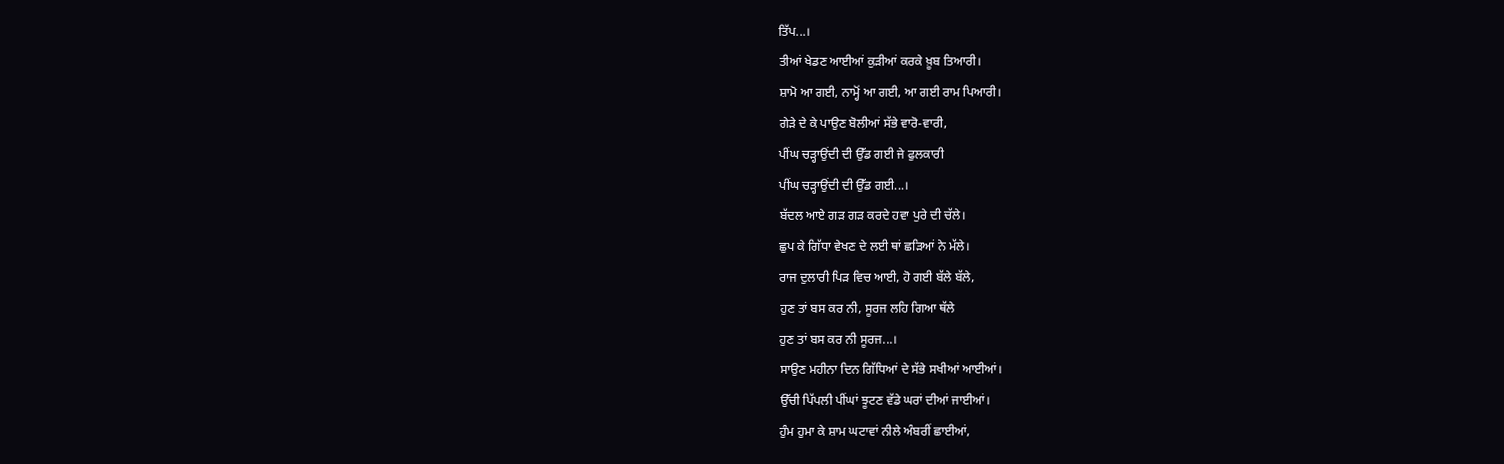ਤਿੱਪ...।
ਤੀਆਂ ਖੇਡਣ ਆਈਆਂ ਕੁੜੀਆਂ ਕਰਕੇ ਖ਼ੂਬ ਤਿਆਰੀ।
ਸ਼ਾਮੋ ਆ ਗਈ, ਨਾਮ੍ਹੋਂ ਆ ਗਈ, ਆ ਗਈ ਰਾਮ ਪਿਆਰੀ।
ਗੇੜੇ ਦੇ ਕੇ ਪਾਉਣ ਬੋਲੀਆਂ ਸੱਭੇ ਵਾਰੋ-ਵਾਰੀ,
ਪੀਂਘ ਚੜ੍ਹਾਉਂਦੀ ਦੀ ਉੱਡ ਗਈ ਜੇ ਫੁਲਕਾਰੀ
ਪੀਂਘ ਚੜ੍ਹਾਉਂਦੀ ਦੀ ਉੱਡ ਗਈ...।
ਬੱਦਲ ਆਏ ਗੜ ਗੜ ਕਰਦੇ ਹਵਾ ਪੁਰੇ ਦੀ ਚੱਲੇ।
ਛੁਪ ਕੇ ਗਿੱਧਾ ਵੇਖਣ ਦੇ ਲਈ ਥਾਂ ਛੜਿਆਂ ਨੇ ਮੱਲੇ।
ਰਾਜ ਦੁਲਾਰੀ ਪਿੜ ਵਿਚ ਆਈ, ਹੋ ਗਈ ਬੱਲੇ ਬੱਲੇ,
ਹੁਣ ਤਾਂ ਬਸ ਕਰ ਨੀ, ਸੂਰਜ ਲਹਿ ਗਿਆ ਥੱਲੇ
ਹੁਣ ਤਾਂ ਬਸ ਕਰ ਨੀ ਸੂਰਜ...।
ਸਾਉਣ ਮਹੀਨਾ ਦਿਨ ਗਿੱਧਿਆਂ ਦੇ ਸੱਭੇ ਸਖੀਆਂ ਆਈਆਂ।
ਉੱਚੀ ਪਿੱਪਲੀ ਪੀਂਘਾਂ ਝੂਟਣ ਵੱਡੇ ਘਰਾਂ ਦੀਆਂ ਜਾਈਆਂ।
ਹੁੰਮ ਹੁਮਾ ਕੇ ਸ਼ਾਮ ਘਟਾਵਾਂ ਨੀਲੇ ਅੰਬਰੀਂ ਛਾਈਆਂ,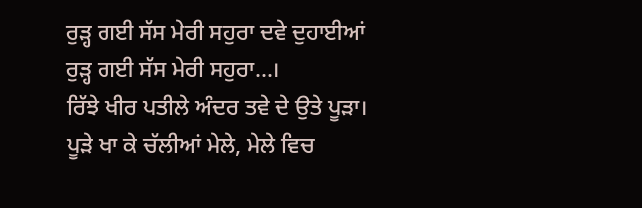ਰੁੜ੍ਹ ਗਈ ਸੱਸ ਮੇਰੀ ਸਹੁਰਾ ਦਵੇ ਦੁਹਾਈਆਂ
ਰੁੜ੍ਹ ਗਈ ਸੱਸ ਮੇਰੀ ਸਹੁਰਾ...।
ਰਿੱਝੇ ਖੀਰ ਪਤੀਲੇ ਅੰਦਰ ਤਵੇ ਦੇ ਉਤੇ ਪੂੜਾ।
ਪੂੜੇ ਖਾ ਕੇ ਚੱਲੀਆਂ ਮੇਲੇ, ਮੇਲੇ ਵਿਚ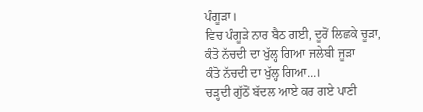ਪੰਗੂੜਾ।
ਵਿਚ ਪੰਗੂੜੇ ਨਾਰ ਬੈਠ ਗਈ, ਦੂਰੋਂ ਲਿਛਕੇ ਚੂੜਾ,
ਕੰਤੋ ਨੱਚਦੀ ਦਾ ਖੁੱਲ੍ਹ ਗਿਆ ਜਲੇਬੀ ਜੂੜਾ
ਕੰਤੋ ਨੱਚਦੀ ਦਾ ਖੁੱਲ੍ਹ ਗਿਆ...।
ਚੜ੍ਹਦੀ ਗੁੱਠੋਂ ਬੱਦਲ ਆਏ ਕਰ ਗਏ ਪਾਣੀ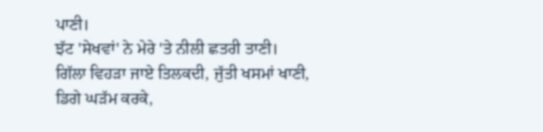ਪਾਣੀ।
ਝੱਟ 'ਸੇਖਵਾਂ' ਨੇ ਮੇਰੇ 'ਤੇ ਨੀਲੀ ਛਤਰੀ ਤਾਣੀ।
ਗਿੱਲਾ ਵਿਹੜਾ ਜਾਏ ਤਿਲਕਦੀ, ਜੁੱਤੀ ਖਸਮਾਂ ਖਾਣੀ,
ਡਿਗੇ ਘੜੱਮ ਕਰਕੇ,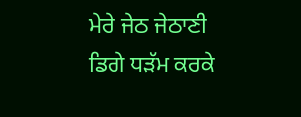ਮੇਰੇ ਜੇਠ ਜੇਠਾਣੀ
ਡਿਗੇ ਧੜੱਮ ਕਰਕੇ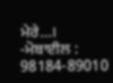ਮੇਰੇ...।
-ਮੋਬਾਈਲ : 98184-89010